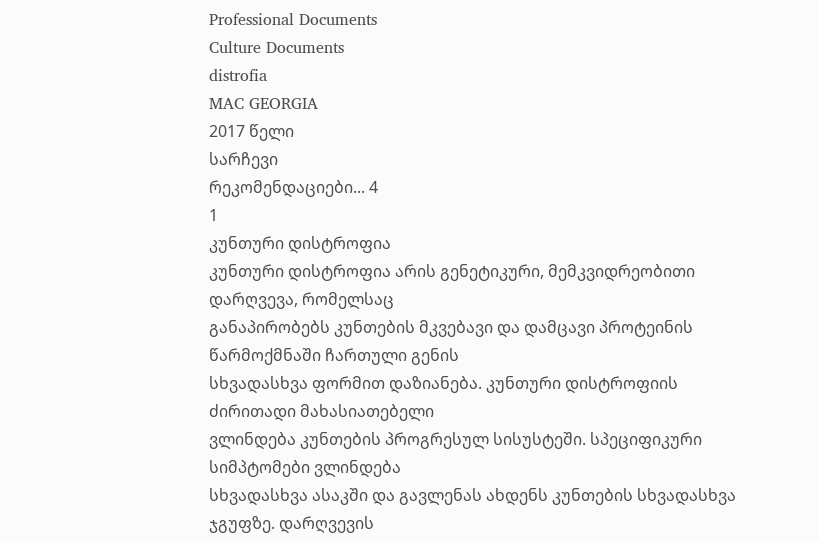Professional Documents
Culture Documents
distrofia
MAC GEORGIA
2017 წელი
სარჩევი
რეკომენდაციები... 4
1
კუნთური დისტროფია
კუნთური დისტროფია არის გენეტიკური, მემკვიდრეობითი დარღვევა, რომელსაც
განაპირობებს კუნთების მკვებავი და დამცავი პროტეინის წარმოქმნაში ჩართული გენის
სხვადასხვა ფორმით დაზიანება. კუნთური დისტროფიის ძირითადი მახასიათებელი
ვლინდება კუნთების პროგრესულ სისუსტეში. სპეციფიკური სიმპტომები ვლინდება
სხვადასხვა ასაკში და გავლენას ახდენს კუნთების სხვადასხვა ჯგუფზე. დარღვევის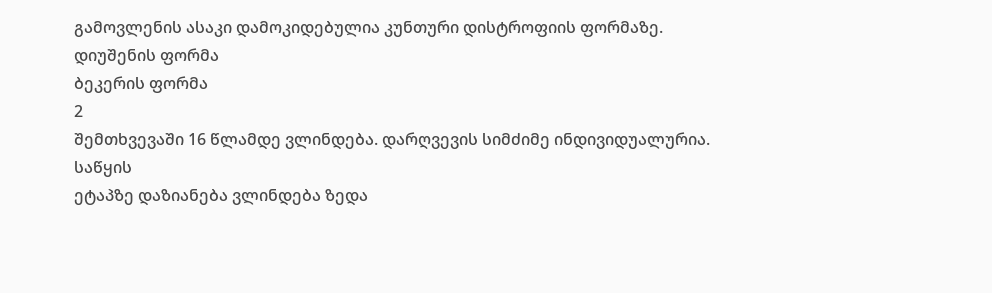გამოვლენის ასაკი დამოკიდებულია კუნთური დისტროფიის ფორმაზე.
დიუშენის ფორმა
ბეკერის ფორმა
2
შემთხვევაში 16 წლამდე ვლინდება. დარღვევის სიმძიმე ინდივიდუალურია. საწყის
ეტაპზე დაზიანება ვლინდება ზედა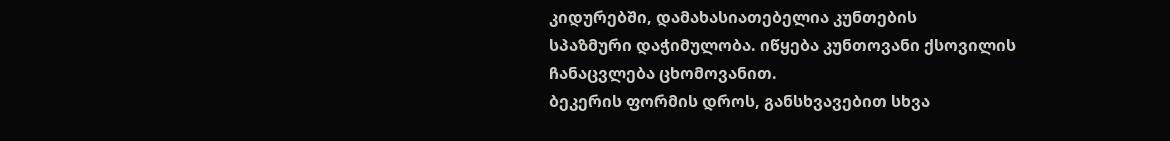კიდურებში, დამახასიათებელია კუნთების
სპაზმური დაჭიმულობა. იწყება კუნთოვანი ქსოვილის ჩანაცვლება ცხომოვანით.
ბეკერის ფორმის დროს, განსხვავებით სხვა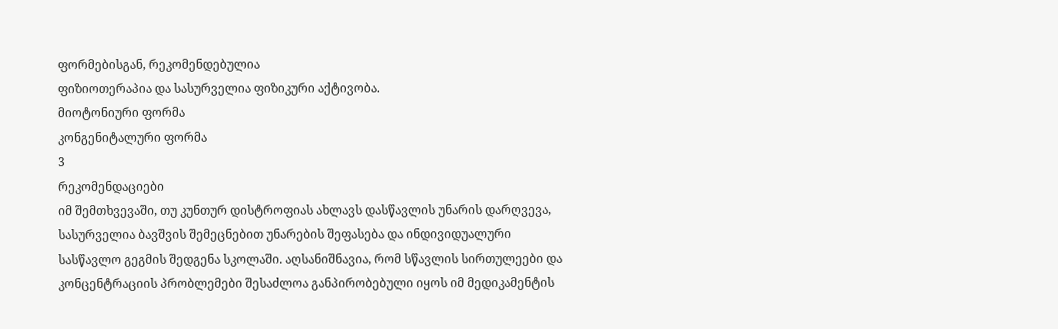ფორმებისგან, რეკომენდებულია
ფიზიოთერაპია და სასურველია ფიზიკური აქტივობა.
მიოტონიური ფორმა
კონგენიტალური ფორმა
3
რეკომენდაციები
იმ შემთხვევაში, თუ კუნთურ დისტროფიას ახლავს დასწავლის უნარის დარღვევა,
სასურველია ბავშვის შემეცნებით უნარების შეფასება და ინდივიდუალური
სასწავლო გეგმის შედგენა სკოლაში. აღსანიშნავია, რომ სწავლის სირთულეები და
კონცენტრაციის პრობლემები შესაძლოა განპირობებული იყოს იმ მედიკამენტის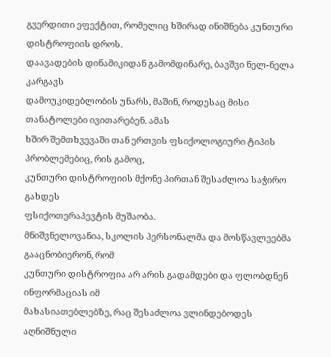გვერდითი ეფექტით, რომელიც ხშირად ინიშნება კუნთური დისტროფიის დროს.
დაავადების დინამიკიდან გამომდინარე, ბავშვი ნელ-ნელა კარგავს
დამოუკიდებლობის უნარს, მაშინ, როდესაც მისი თანატოლები ივითარებენ. ამას
ხშირ შემთხვევაში თან ერთვის ფსიქოლოგიური ტიპის პრობლემებიც, რის გამოც,
კუნთური დისტროფიის მქონე პირთან შესაძლოა საჭირო გახდეს
ფსიქოთერაპევტის მუშაობა.
მნიშვნელოვანია, სკოლის პერსონალმა და მოსწავლეებმა გააცნობიერონ, რომ
კუნთური დისტროფია არ არის გადამდები და ფლობდნენ ინფორმაციას იმ
მახასიათებლებზე, რაც შესაძლოა ვლინდებოდეს აღნიშნული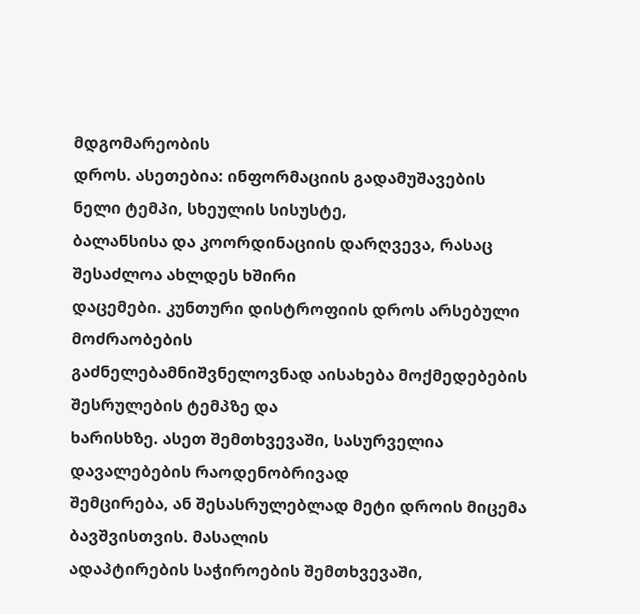მდგომარეობის
დროს. ასეთებია: ინფორმაციის გადამუშავების ნელი ტემპი, სხეულის სისუსტე,
ბალანსისა და კოორდინაციის დარღვევა, რასაც შესაძლოა ახლდეს ხშირი
დაცემები. კუნთური დისტროფიის დროს არსებული მოძრაობების
გაძნელებამნიშვნელოვნად აისახება მოქმედებების შესრულების ტემპზე და
ხარისხზე. ასეთ შემთხვევაში, სასურველია დავალებების რაოდენობრივად
შემცირება, ან შესასრულებლად მეტი დროის მიცემა ბავშვისთვის. მასალის
ადაპტირების საჭიროების შემთხვევაში,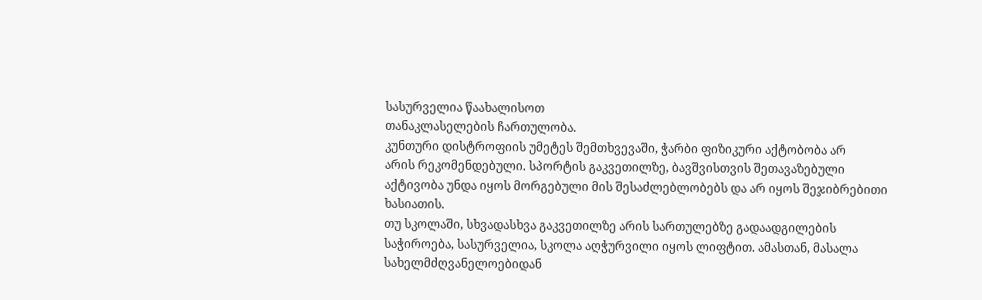სასურველია წაახალისოთ
თანაკლასელების ჩართულობა.
კუნთური დისტროფიის უმეტეს შემთხვევაში, ჭარბი ფიზიკური აქტობობა არ
არის რეკომენდებული. სპორტის გაკვეთილზე, ბავშვისთვის შეთავაზებული
აქტივობა უნდა იყოს მორგებული მის შესაძლებლობებს და არ იყოს შეჯიბრებითი
ხასიათის.
თუ სკოლაში, სხვადასხვა გაკვეთილზე არის სართულებზე გადაადგილების
საჭიროება, სასურველია, სკოლა აღჭურვილი იყოს ლიფტით. ამასთან, მასალა
სახელმძღვანელოებიდან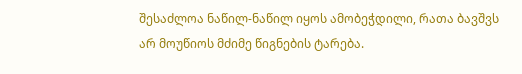შესაძლოა ნაწილ-ნაწილ იყოს ამობეჭდილი, რათა ბავშვს
არ მოუწიოს მძიმე წიგნების ტარება.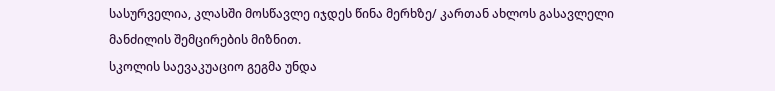სასურველია, კლასში მოსწავლე იჯდეს წინა მერხზე/ კართან ახლოს გასავლელი
მანძილის შემცირების მიზნით.
სკოლის საევაკუაციო გეგმა უნდა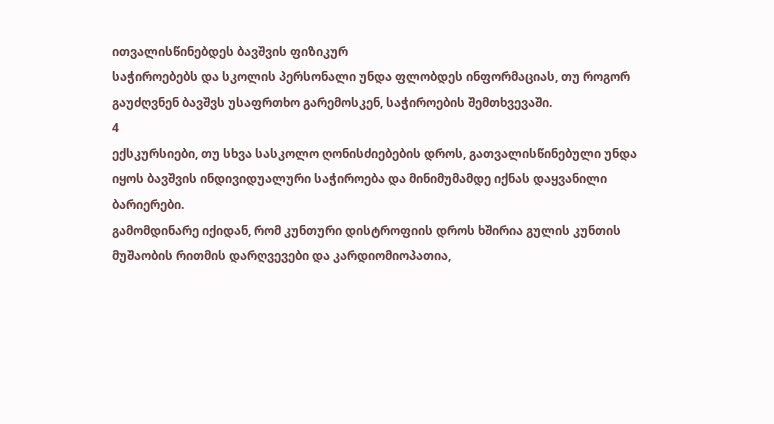ითვალისწინებდეს ბავშვის ფიზიკურ
საჭიროებებს და სკოლის პერსონალი უნდა ფლობდეს ინფორმაციას, თუ როგორ
გაუძღვნენ ბავშვს უსაფრთხო გარემოსკენ, საჭიროების შემთხვევაში.
4
ექსკურსიები, თუ სხვა სასკოლო ღონისძიებების დროს, გათვალისწინებული უნდა
იყოს ბავშვის ინდივიდუალური საჭიროება და მინიმუმამდე იქნას დაყვანილი
ბარიერები.
გამომდინარე იქიდან, რომ კუნთური დისტროფიის დროს ხშირია გულის კუნთის
მუშაობის რითმის დარღვევები და კარდიომიოპათია,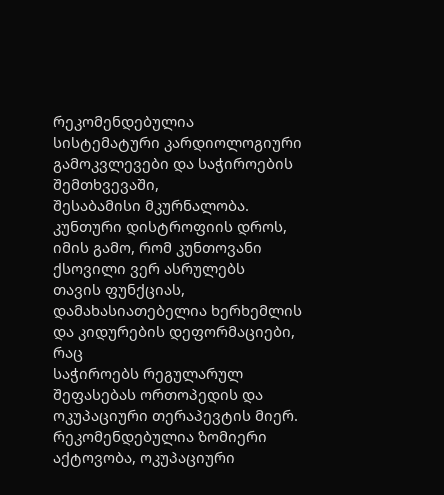რეკომენდებულია
სისტემატური კარდიოლოგიური გამოკვლევები და საჭიროების შემთხვევაში,
შესაბამისი მკურნალობა.
კუნთური დისტროფიის დროს, იმის გამო, რომ კუნთოვანი ქსოვილი ვერ ასრულებს
თავის ფუნქციას, დამახასიათებელია ხერხემლის და კიდურების დეფორმაციები, რაც
საჭიროებს რეგულარულ შეფასებას ორთოპედის და ოკუპაციური თერაპევტის მიერ.
რეკომენდებულია ზომიერი აქტოვობა, ოკუპაციური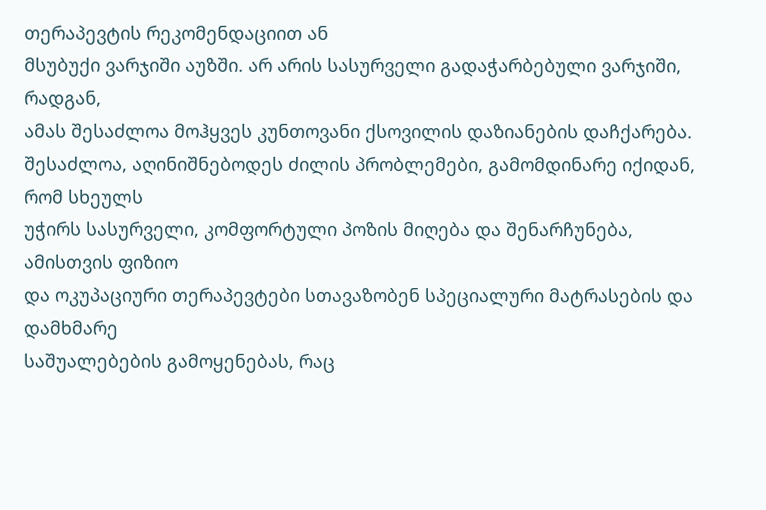თერაპევტის რეკომენდაციით ან
მსუბუქი ვარჯიში აუზში. არ არის სასურველი გადაჭარბებული ვარჯიში, რადგან,
ამას შესაძლოა მოჰყვეს კუნთოვანი ქსოვილის დაზიანების დაჩქარება.
შესაძლოა, აღინიშნებოდეს ძილის პრობლემები, გამომდინარე იქიდან, რომ სხეულს
უჭირს სასურველი, კომფორტული პოზის მიღება და შენარჩუნება, ამისთვის ფიზიო
და ოკუპაციური თერაპევტები სთავაზობენ სპეციალური მატრასების და დამხმარე
საშუალებების გამოყენებას, რაც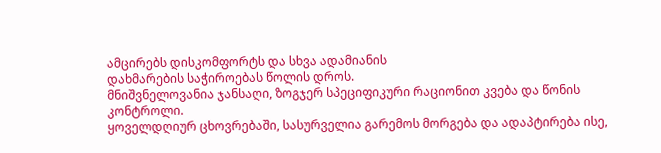ამცირებს დისკომფორტს და სხვა ადამიანის
დახმარების საჭიროებას წოლის დროს.
მნიშვნელოვანია ჯანსაღი, ზოგჯერ სპეციფიკური რაციონით კვება და წონის
კონტროლი.
ყოველდღიურ ცხოვრებაში, სასურველია გარემოს მორგება და ადაპტირება ისე,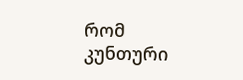რომ
კუნთური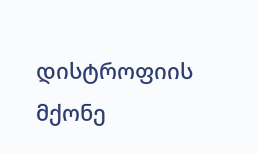დისტროფიის მქონე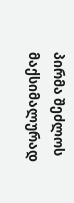პირმა შეძლოს მაქსიმალურად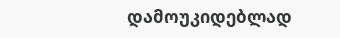დამოუკიდებლად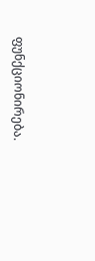ფუნქციონირება.